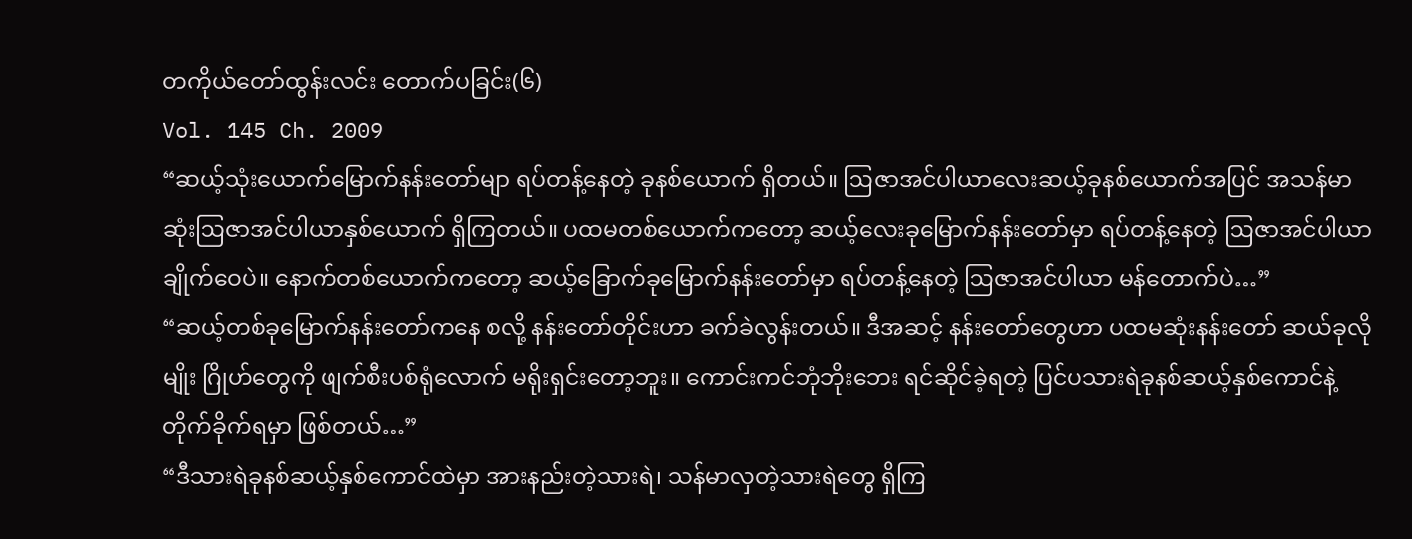တကိုယ်တော်ထွန်းလင်း တောက်ပခြင်း(၆)
Vol. 145 Ch. 2009
“ဆယ့်သုံးယောက်မြောက်နန်းတော်မျာ ရပ်တန့်နေတဲ့ ခုနစ်ယောက် ရှိတယ်။ ဩဇာအင်ပါယာလေးဆယ့်ခုနစ်ယောက်အပြင် အသန်မာဆုံးဩဇာအင်ပါယာနှစ်ယောက် ရှိကြတယ်။ ပထမတစ်ယောက်ကတော့ ဆယ့်လေးခုမြောက်နန်းတော်မှာ ရပ်တန့်နေတဲ့ ဩဇာအင်ပါယာ ချိုက်ဝေပဲ။ နောက်တစ်ယောက်ကတော့ ဆယ့်ခြောက်ခုမြောက်နန်းတော်မှာ ရပ်တန့်နေတဲ့ ဩဇာအင်ပါယာ မန်တောက်ပဲ…”
“ဆယ့်တစ်ခုမြောက်နန်းတော်ကနေ စလို့ နန်းတော်တိုင်းဟာ ခက်ခဲလွန်းတယ်။ ဒီအဆင့် နန်းတော်တွေဟာ ပထမဆုံးနန်းတော် ဆယ်ခုလိုမျိုး ဂြိုဟ်တွေကို ဖျက်စီးပစ်ရုံလောက် မရိုးရှင်းတော့ဘူး။ ကောင်းကင်ဘုံဘိုးဘေး ရင်ဆိုင်ခဲ့ရတဲ့ ပြင်ပသားရဲခုနစ်ဆယ့်နှစ်ကောင်နဲ့ တိုက်ခိုက်ရမှာ ဖြစ်တယ်…”
“ဒီသားရဲခုနစ်ဆယ့်နှစ်ကောင်ထဲမှာ အားနည်းတဲ့သားရဲ၊ သန်မာလှတဲ့သားရဲတွေ ရှိကြ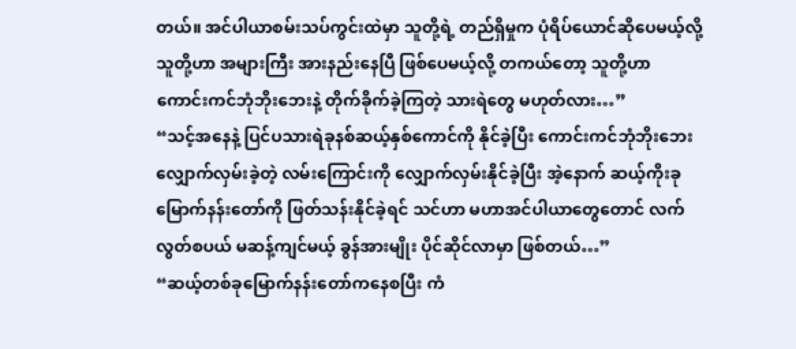တယ်။ အင်ပါယာစမ်းသပ်ကွင်းထဲမှာ သူတို့ရဲ့ တည်ရှိမှုက ပုံရိပ်ယောင်ဆိုပေမယ့်လို့ သူတို့ဟာ အများကြီး အားနည်းနေပြီ ဖြစ်ပေမယ့်လို့ တကယ်တော့ သူတို့ဟာ ကောင်းကင်ဘုံဘိုးဘေးနဲ့ တိုက်ခိုက်ခဲ့ကြတဲ့ သားရဲတွေ မဟုတ်လား…”
“သင့်အနေနဲ့ ပြင်ပသားရဲခုနစ်ဆယ့်နှစ်ကောင်ကို နိုင်ခဲ့ပြီး ကောင်းကင်ဘုံဘိုးဘေး လျှောက်လှမ်းခဲ့တဲ့ လမ်းကြောင်းကို လျှောက်လှမ်းနိုင်ခဲ့ပြီး အဲ့နောက် ဆယ့်ကိုးခုမြောက်နန်းတော်ကို ဖြတ်သန်းနိုင်ခဲ့ရင် သင်ဟာ မဟာအင်ပါယာတွေတောင် လက်လွတ်စပယ် မဆန့်ကျင်မယ့် ခွန်အားမျိုး ပိုင်ဆိုင်လာမှာ ဖြစ်တယ်…”
“ဆယ့်တစ်ခုမြောက်နန်းတော်ကနေစပြီး ကံ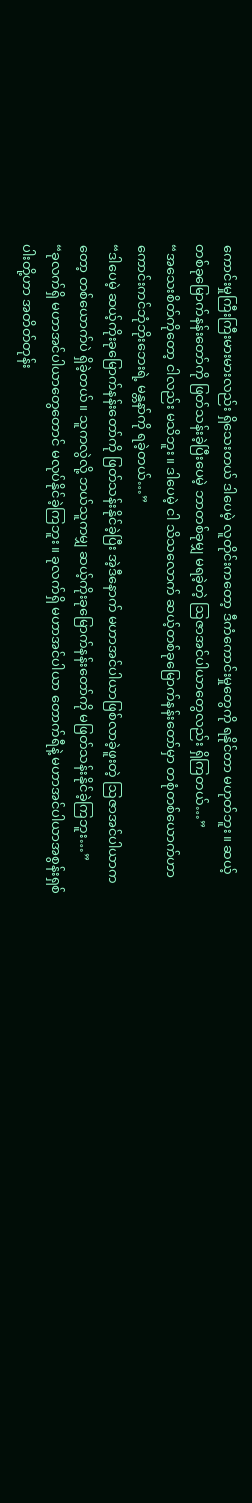ကောင်းမှုကြီးကြီးမားမားလည်း ရှိသေးတယ် ဒါပေမဲ့ လူတိုင်းကတော့ ဒီကံကောင်းမှုတွေကို ရနိုင်တာ မဟုတ်ဘူး။ ဆယ့်တစ်ခုမြောက်နန်းတော်ကို ဖြတ်သန်းခဲ့ပြီးပေမဲ့ ဘာတစ်ခုမျှ မရခဲ့တဲ့ ဩဇာအင်ပါယာတွေလည်း ရှိကြတယ်…”
“အသေးစိတ်ကိုတော့ ငါလည်း မသိဘူး။ ဒါပေမဲ့ ငါ သိသလောက် ဆယ့်တစ်ခုမြောက်နန်းတော်မှာ တစုံတစ်ယောက်ဟာ ကောင်းကင်ဘုံဘိုးဘေးရဲ့ မန္တနာ်ကို ရခဲ့တယ်…”
“ဒါပေမဲ့ ဆယ့်ကိုးခုမြောက်နန်းတော်ကို ဖြတ်သန်းနိုင်ခဲ့ပြီး အဲ့ဒီနောက် မဟာအင်ပါယာဖြစ်လာခဲ့ဖူးတဲ့ ဩဇာအင်ပါယာကတော့ တစ်ယောက်ပဲ ရှိခဲ့တယ်။ သူကလွဲလို့ ဘယ်သူကမျှ ဆယ့်ကိုးခုမြောက်နန်းတော်ကို မဖြတ်သန်းနိုင်ခဲ့ကြဘူး…”
“ခုလက်ရှိ မဟာအင်ပါယာတွေတောင် မလုပ်နိုင်ခဲ့ကြဘူး။ ခုလက်ရှိ မဟာအင်ပါယာ တောက်ရီနဲ့ မဟာအင်ပါယာအစွန်းရှစ်ပါးတို့ဟာ အတိတ်တုန်း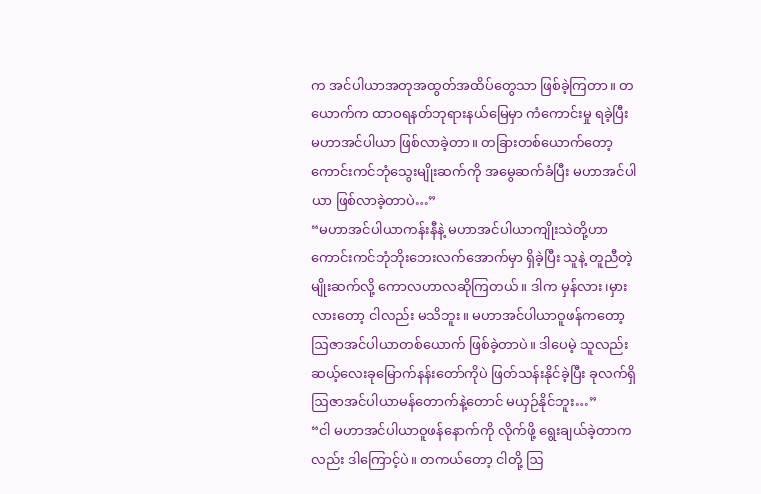က အင်ပါယာအတုအထွတ်အထိပ်တွေသာ ဖြစ်ခဲ့ကြတာ။ တယောက်က ထာဝရနတ်ဘုရားနယ်မြေမှာ ကံကောင်းမှု ရခဲ့ပြီး မဟာအင်ပါယာ ဖြစ်လာခဲ့တာ။ တခြားတစ်ယောက်တော့ ကောင်းကင်ဘုံသွေးမျိုးဆက်ကို အမွေဆက်ခံပြီး မဟာအင်ပါယာ ဖြစ်လာခဲ့တာပဲ…”
“မဟာအင်ပါယာကန်းနီနဲ့ မဟာအင်ပါယာကျိုးသဲတို့ဟာ ကောင်းကင်ဘုံဘိုးဘေးလက်အောက်မှာ ရှိခဲ့ပြီး သူနဲ့ တူညီတဲ့မျိုးဆက်လို့ ကောလဟာလဆိုကြတယ်။ ဒါက မှန်လား၊မှားလားတော့ ငါလည်း မသိဘူး။ မဟာအင်ပါယာဝူဖန်ကတော့ ဩဇာအင်ပါယာတစ်ယောက် ဖြစ်ခဲ့တာပဲ။ ဒါပေမဲ့ သူလည်း ဆယ့်လေးခုမြောက်နန်းတော်ကိုပဲ ဖြတ်သန်းနိုင်ခဲ့ပြီး ခုလက်ရှိ ဩဇာအင်ပါယာမန်တောက်နဲ့တောင် မယှဉ်နိုင်ဘူး…”
“ငါ မဟာအင်ပါယာဝူဖန်နောက်ကို လိုက်ဖို့ ရွေးချယ်ခဲ့တာကလည်း ဒါကြောင့်ပဲ။ တကယ်တော့ ငါတို့ ဩ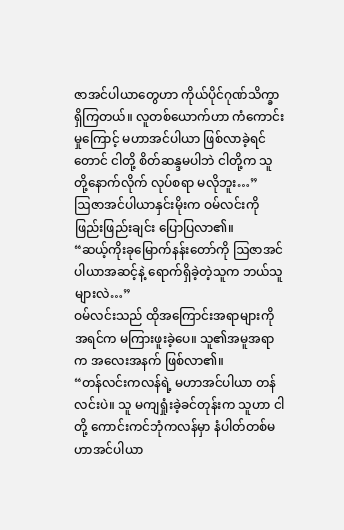ဇာအင်ပါယာတွေဟာ ကိုယ်ပိုင်ဂုဏ်သိက္ခာ ရှိကြတယ်။ လူတစ်ယောက်ဟာ ကံကောင်းမှုကြောင့် မဟာအင်ပါယာ ဖြစ်လာခဲ့ရင်တောင် ငါတို့ စိတ်ဆန္ဒမပါဘဲ ငါတို့က သူတို့နောက်လိုက် လုပ်စရာ မလိုဘူး…”
ဩဇာအင်ပါယာနှင်းမိုးက ဝမ်လင်းကို ဖြည်းဖြည်းချင်း ပြောပြလာ၏။
“ဆယ့်ကိုးခုမြောက်နန်းတော်ကို ဩဇာအင်ပါယာအဆင့်နဲ့ ရောက်ရှိခဲ့တဲ့သူက ဘယ်သူများလဲ…”
ဝမ်လင်းသည် ထိုအကြောင်းအရာများကို အရင်က မကြားဖူးခဲ့ပေ။ သူ၏အမူအရာက အလေးအနက် ဖြစ်လာ၏။
“တန်လင်းကလန်ရဲ့ မဟာအင်ပါယာ တန်လင်းပဲ။ သူ မကျရှုံးခဲ့ခင်တုန်းက သူဟာ ငါတို့ ကောင်းကင်ဘုံကလန်မှာ နံပါတ်တစ်မဟာအင်ပါယာ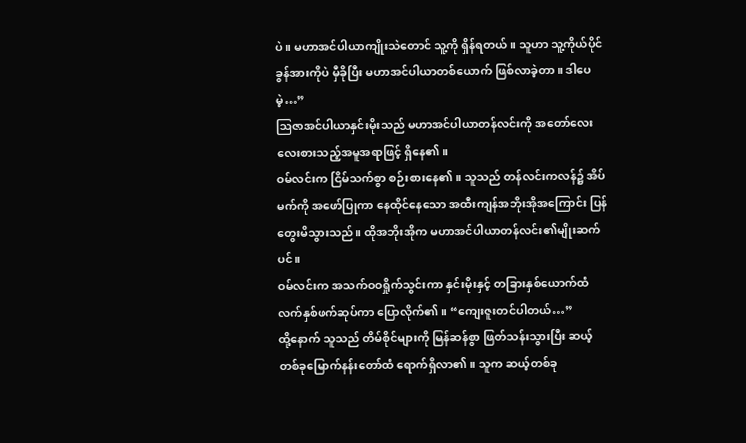ပဲ။ မဟာအင်ပါယာကျိုးသဲတောင် သူ့ကို ရှိန်ရတယ်။ သူဟာ သူ့ကိုယ်ပိုင်ခွန်အားကိုပဲ မှီခိုပြီး မဟာအင်ပါယာတစ်ယောက် ဖြစ်လာခဲ့တာ။ ဒါပေမဲ့…”
ဩဇာအင်ပါယာနှင်းမိုးသည် မဟာအင်ပါယာတန်လင်းကို အတော်လေး လေးစားသည့်အမူအရာဖြင့် ရှိနေ၏။
ဝမ်လင်းက ငြိမ်သက်စွာ စဉ်းစားနေ၏။ သူသည် တန်လင်းကလန်၌ အိပ်မက်ကို အဖော်ပြုကာ နေထိုင်နေသော အထီးကျန်အဘိုးအိုအကြောင်း ပြန်တွေးမိသွားသည်။ ထိုအဘိုးအိုက မဟာအင်ပါယာတန်လင်း၏မျိုးဆက်ပင်။
ဝမ်လင်းက အသက်ဝဝရှိုက်သွင်းကာ နှင်းမိုးနှင့် တခြားနှစ်ယောက်ထံ လက်နှစ်ဖက်ဆုပ်ကာ ပြောလိုက်၏။ “ကျေးဇူးတင်ပါတယ်…”
ထို့နောက် သူသည် တိမ်စိုင်များကို မြန်ဆန်စွာ ဖြတ်သန်းသွားပြီး ဆယ့်တစ်ခုမြောက်နန်းတော်ထံ ရောက်ရှိလာ၏။ သူက ဆယ့်တစ်ခု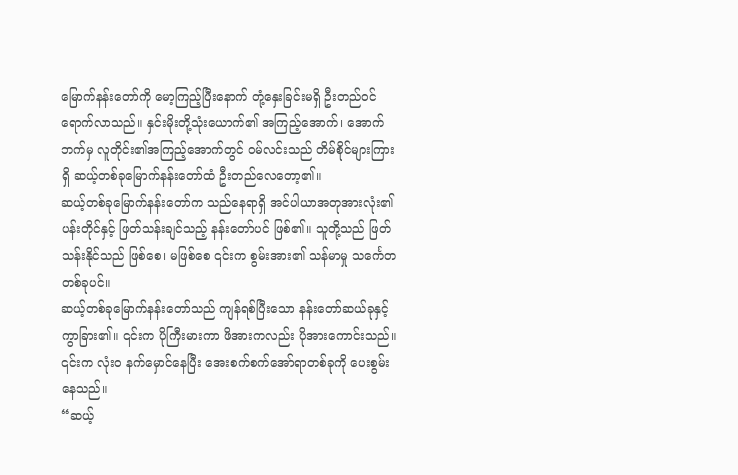မြောက်နန်းတော်ကို မော့ကြည့်ပြီးနောက် တုံ့နှေးခြင်းမရှိ ဦးတည်ဝင်ရောက်လာသည်။ နှင်းမိုးတို့သုံးယောက်၏ အကြည့်အောက်၊ အောက်ဘက်မှ လူတိုင်း၏အကြည့်အောက်တွင် ဝမ်လင်းသည် တိမ်စိုင်များကြားရှိ ဆယ့်တစ်ခုမြောက်နန်းတော်ထံ ဦးတည်လေတော့၏။
ဆယ့်တစ်ခုမြောက်နန်းတော်က သည်နေရာရှိ အင်ပါယာအတုအားလုံး၏ ပန်းတိုင်နှင့် ဖြတ်သန်းချင်သည့် နန်းတော်ပင် ဖြစ်၏။ သူတို့သည် ဖြတ်သန်းနိုင်သည် ဖြစ်စေ၊ မဖြစ်စေ ၎င်းက စွမ်းအား၏ သန်မာမှု သင်္ကေတတစ်ခုပင်။
ဆယ့်တစ်ခုမြောက်နန်းတော်သည် ကျန်ရစ်ပြီးသော နန်းတော်ဆယ်ခုနှင့် ကွာခြား၏။ ၎င်းက ပိုကြီးမားကာ ဖိအားကလည်း ပိုအားကောင်းသည်။ ၎င်းက လုံးဝ နက်မှောင်နေပြီး အေးစက်စက်အော်ရာတစ်ခုကို ပေးစွမ်းနေသည်။
“ဆယ့်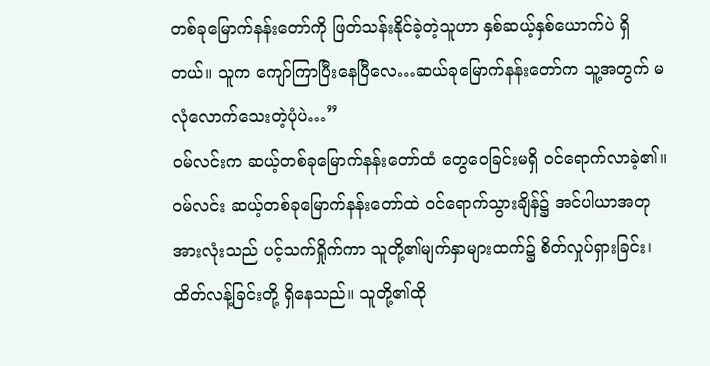တစ်ခုမြောက်နန်းတော်ကို ဖြတ်သန်းနိုင်ခဲ့တဲ့သူဟာ နှစ်ဆယ့်နှစ်ယောက်ပဲ ရှိတယ်။ သူက ကျော်ကြာပြီးနေပြီလေ…ဆယ်ခုမြောက်နန်းတော်က သူ့အတွက် မလုံလောက်သေးတဲ့ပုံပဲ…”
ဝမ်လင်းက ဆယ့်တစ်ခုမြောက်နန်းတော်ထံ တွေဝေခြင်းမရှိ ဝင်ရောက်လာခဲ့၏။
ဝမ်လင်း ဆယ့်တစ်ခုမြောက်နန်းတော်ထဲ ဝင်ရောက်သွားချိန်၌ အင်ပါယာအတုအားလုံးသည် ပင့်သက်ရှိုက်ကာ သူတို့၏မျက်နှာများထက်၌ စိတ်လှုပ်ရှားခြင်း၊ ထိတ်လန့်ခြင်းတို့ ရှိနေသည်။ သူတို့၏ထို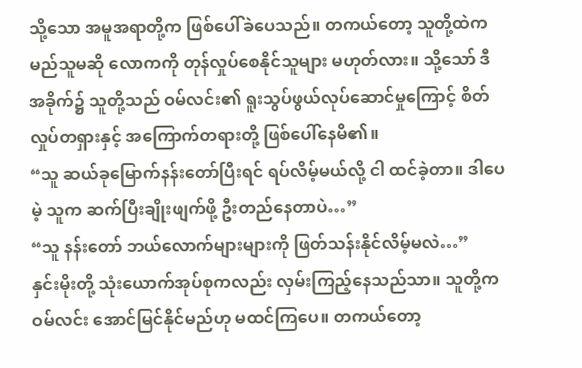သို့သော အမူအရာတို့က ဖြစ်ပေါ်ခဲပေသည်။ တကယ်တော့ သူတို့ထဲက မည်သူမဆို လောကကို တုန်လှုပ်စေနိုင်သူများ မဟုတ်လား။ သို့သော် ဒီအခိုက်၌ သူတို့သည် ဝမ်လင်း၏ ရူးသွပ်ဖွယ်လုပ်ဆောင်မှုကြောင့် စိတ်လှုပ်တရှားနှင့် အကြောက်တရားတို့ ဖြစ်ပေါ်နေမိ၏။
“သူ ဆယ်ခုမြောက်နန်းတော်ပြီးရင် ရပ်လိမ့်မယ်လို့ ငါ ထင်ခဲ့တာ။ ဒါပေမဲ့ သူက ဆက်ပြီးချိုးဖျက်ဖို့ ဦးတည်နေတာပဲ…”
“သူ နန်းတော် ဘယ်လောက်များများကို ဖြတ်သန်းနိုင်လိမ့်မလဲ…”
နှင်းမိုးတို့ သုံးယောက်အုပ်စုကလည်း လှမ်းကြည့်နေသည်သာ။ သူတို့က ဝမ်လင်း အောင်မြင်နိုင်မည်ဟု မထင်ကြပေ။ တကယ်တော့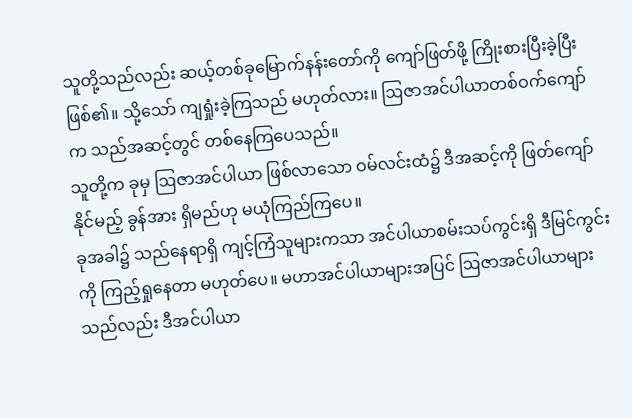သူတို့သည်လည်း ဆယ့်တစ်ခုမြောက်နန်းတော်ကို ကျော်ဖြတ်ဖို့ ကြိုးစားပြီးခဲ့ပြီး ဖြစ်၏။ သို့သော် ကျရှုံးခဲ့ကြသည် မဟုတ်လား။ ဩဇာအင်ပါယာတစ်ဝက်ကျော်က သည်အဆင့်တွင် တစ်နေကြပေသည်။
သူတို့က ခုမှ ဩဇာအင်ပါယာ ဖြစ်လာသော ဝမ်လင်းထံ၌ ဒီအဆင့်ကို ဖြတ်ကျော်နိုင်မည့် ခွန်အား ရှိမည်ဟု မယုံကြည်ကြပေ။
ခုအခါ၌ သည်နေရာရှိ ကျင့်ကြံသူများကသာ အင်ပါယာစမ်းသပ်ကွင်းရှိ ဒီမြင်ကွင်းကို ကြည့်ရှုနေတာ မဟုတ်ပေ။ မဟာအင်ပါယာများအပြင် ဩဇာအင်ပါယာများသည်လည်း ဒီအင်ပါယာ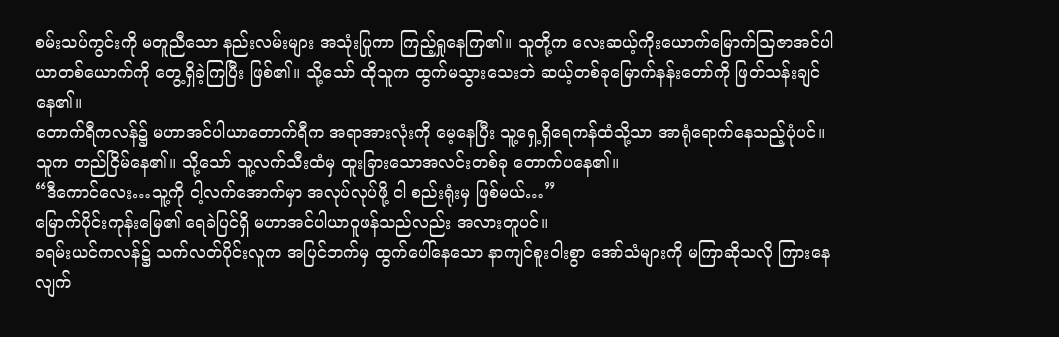စမ်းသပ်ကွင်းကို မတူညီသော နည်းလမ်းများ အသုံးပြုကာ ကြည့်ရှုနေကြ၏။ သူတို့က လေးဆယ့်ကိုးယောက်မြောက်ဩဇာအင်ပါယာတစ်ယောက်ကို တွေ့ရှိခဲ့ကြပြီး ဖြစ်၏။ သို့သော် ထိုသူက ထွက်မသွားသေးဘဲ ဆယ့်တစ်ခုမြောက်နန်းတော်ကို ဖြတ်သန်းချင်နေ၏။
တောက်ရီကလန်၌ မဟာအင်ပါယာတောက်ရီက အရာအားလုံးကို မေ့နေပြီး သူ့ရှေ့ရှိရေကန်ထံသို့သာ အာရုံရောက်နေသည့်ပုံပင်။ သူက တည်ငြိမ်နေ၏။ သို့သော် သူ့လက်သီးထံမှ ထူးခြားသောအလင်းတစ်ခု တောက်ပနေ၏။
“ဒီကောင်လေး…သူ့ကို ငါ့လက်အောက်မှာ အလုပ်လုပ်ဖို့ ငါ စည်းရုံးမှ ဖြစ်မယ်…”
မြောက်ပိုင်းကုန်းမြေ၏ ရေခဲပြင်ရှိ မဟာအင်ပါယာဝူဖန်သည်လည်း အလားတူပင်။
ခရမ်းယင်ကလန်၌ သက်လတ်ပိုင်းလူက အပြင်ဘက်မှ ထွက်ပေါ်နေသော နာကျင်စူးဝါးစွာ အော်သံများကို မကြာဆိုသလို ကြားနေလျက်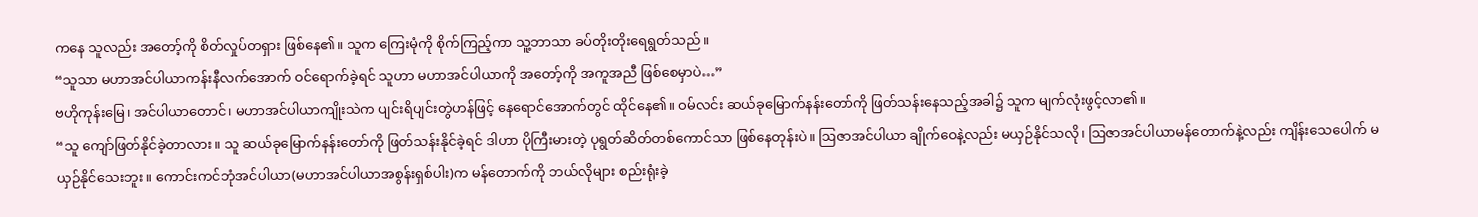ကနေ သူလည်း အတော့်ကို စိတ်လှုပ်တရှား ဖြစ်နေ၏။ သူက ကြေးမုံကို စိုက်ကြည့်ကာ သူ့ဘာသာ ခပ်တိုးတိုးရေရွတ်သည်။
“သူသာ မဟာအင်ပါယာကန်းနီလက်အောက် ဝင်ရောက်ခဲ့ရင် သူဟာ မဟာအင်ပါယာကို အတော့်ကို အကူအညီ ဖြစ်စေမှာပဲ…”
ဗဟိုကုန်းမြေ၊ အင်ပါယာတောင်၊ မဟာအင်ပါယာကျိုးသဲက ပျင်းရိပျင်းတွဲဟန်ဖြင့် နေရောင်အောက်တွင် ထိုင်နေ၏။ ဝမ်လင်း ဆယ်ခုမြောက်နန်းတော်ကို ဖြတ်သန်းနေသည့်အခါ၌ သူက မျက်လုံးဖွင့်လာ၏။
“သူ ကျော်ဖြတ်နိုင်ခဲ့တာလား။ သူ ဆယ်ခုမြောက်နန်းတော်ကို ဖြတ်သန်းနိုင်ခဲ့ရင် ဒါဟာ ပိုကြီးမားတဲ့ ပုရွတ်ဆိတ်တစ်ကောင်သာ ဖြစ်နေတုန်းပဲ။ ဩဇာအင်ပါယာ ချိုက်ဝေနဲ့လည်း မယှဉ်နိုင်သလို၊ ဩဇာအင်ပါယာမန်တောက်နဲ့လည်း ကျိန်းသေပေါက် မယှဉ်နိုင်သေးဘူး။ ကောင်းကင်ဘုံအင်ပါယာ(မဟာအင်ပါယာအစွန်းရှစ်ပါး)က မန်တောက်ကို ဘယ်လိုများ စည်းရုံးခဲ့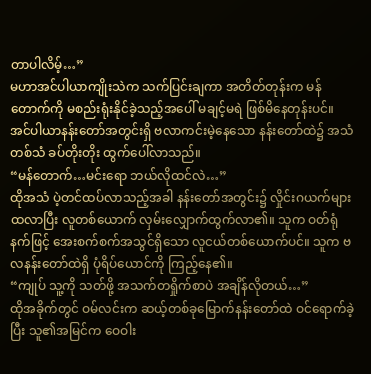တာပါလိမ့်…”
မဟာအင်ပါယာကျိုးသဲက သက်ပြင်းချကာ အတိတ်တုန်းက မန်တောက်ကို မစည်းရုံးနိုင်ခဲ့သည့်အပေါ် မချင့်မရဲ ဖြစ်မိနေတုန်းပင်။
အင်ပါယာနန်းတော်အတွင်းရှိ ဗလာကင်းမဲ့နေသော နန်းတော်ထဲ၌ အသံတစ်သံ ခပ်တိုးတိုး ထွက်ပေါ်လာသည်။
“မန်တောက်…မင်းရော ဘယ်လိုထင်လဲ…”
ထိုအသံ ပဲ့တင်ထပ်လာသည့်အခါ နန်းတော်အတွင်း၌ လှိုင်းဂယက်များ ထလာပြီး လူတစ်ယောက် လှမ်းလျှောက်ထွက်လာ၏။ သူက ဝတ်ရုံနက်ဖြင့် အေးစက်စက်အသွင်ရှိသော လူငယ်တစ်ယောက်ပင်။ သူက ဗလနန်းတော်ထဲရှိ ပုံရိပ်ယောင်ကို ကြည့်နေ၏။
“ကျုပ် သူ့ကို သတ်ဖို့ အသက်တရှိုက်စာပဲ အချိန်လိုတယ်…”
ထိုအခိုက်တွင် ဝမ်လင်းက ဆယ့်တစ်ခုမြောက်နန်းတော်ထဲ ဝင်ရောက်ခဲ့ပြီး သူ၏အမြင်က ဝေဝါး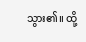သွား၏။ ထို့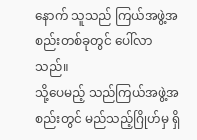နောက် သူသည် ကြယ်အဖွဲ့အစည်းတစ်ခုတွင် ပေါ်လာသည်။
သို့ပေမည့် သည်ကြယ်အဖွဲ့အစည်းတွင် မည်သည့်ဂြိုဟ်မှ ရှိ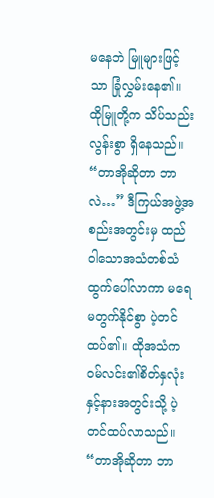မနေဘဲ မြူများဖြင့်သာ ခြုံလွှမ်းနေ၏။ ထိုမြူတို့က သိပ်သည်းလွန်းစွာ ရှိနေသည်။
“တာအိုဆိုတာ ဘာလဲ…” ဒီကြယ်အဖွဲ့အစည်းအတွင်းမှ ထည်ဝါသောအသံတစ်သံ ထွက်ပေါ်လာကာ မရေမတွက်နိုင်စွာ ပဲ့တင်ထပ်၏။ ထိုအသံက ဝမ်လင်း၏စိတ်နှလုံးနှင့်နားအတွင်းသို့ ပဲ့တင်ထပ်လာသည်။
“တာအိုဆိုတာ ဘာ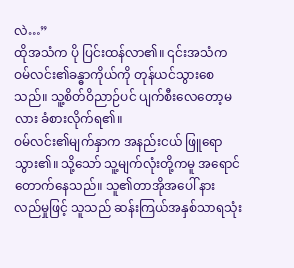လဲ…”
ထိုအသံက ပို ပြင်းထန်လာ၏။ ၎င်းအသံက ဝမ်လင်း၏ခန္ဓာကိုယ်ကို တုန်ယင်သွားစေသည်။ သူ့စိတ်ဝိညာဉ်ပင် ပျက်စီးလေတော့မလား ခံစားလိုက်ရ၏။
ဝမ်လင်း၏မျက်နှာက အနည်းငယ် ဖြူရောသွား၏။ သို့သော် သူ့မျက်လုံးတို့ကမူ အရောင်တောက်နေသည်။ သူ၏တာအိုအပေါ် နားလည်မှုဖြင့် သူသည် ဆန်းကြယ်အနှစ်သာရသုံး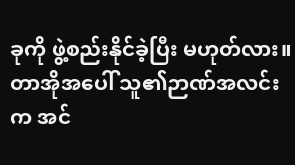ခုကို ဖွဲ့စည်းနိုင်ခဲ့ပြီး မဟုတ်လား။ တာအိုအပေါ် သူ၏ဉာဏ်အလင်းက အင်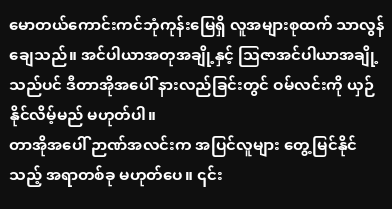မောတယ်ကောင်းကင်ဘုံကုန်းမြေရှိ လူအများစုထက် သာလွန်ချေသည်။ အင်ပါယာအတုအချို့နှင့် ဩဇာအင်ပါယာအချို့သည်ပင် ဒီတာအိုအပေါ် နားလည်ခြင်းတွင် ဝမ်လင်းကို ယှဉ်နိုင်လိမ့်မည် မဟုတ်ပါ။
တာအိုအပေါ် ဉာဏ်အလင်းက အပြင်လူများ တွေ့မြင်နိုင်သည့် အရာတစ်ခု မဟုတ်ပေ။ ၎င်း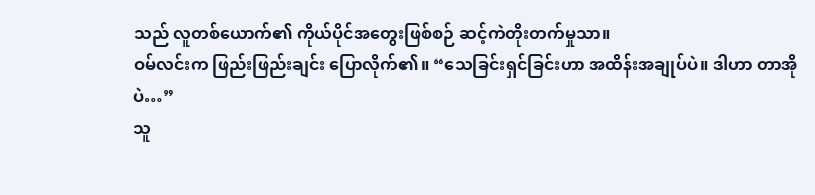သည် လူတစ်ယောက်၏ ကိုယ်ပိုင်အတွေးဖြစ်စဉ် ဆင့်ကဲတိုးတက်မှုသာ။
ဝမ်လင်းက ဖြည်းဖြည်းချင်း ပြောလိုက်၏။ “သေခြင်းရှင်ခြင်းဟာ အထိန်းအချုပ်ပဲ။ ဒါဟာ တာအိုပဲ…”
သူ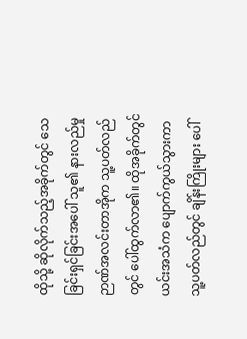ထိုသို့ ဆိုလိုက်သည့်အခိုက်တွင် သေခြင်းရှင်ခြင်းအပေါ် သူ၏ နားလည်မှုဉာဏ်အလင်းတာအိုက သူ့ပတ်လည်တွင် ပေါ်ထွက်လာ၏။ ထိုအခိုက်တွင် ယင်းအသံက ပျောက်ကွယ်သွားကာ သူ့ပတ်လည်တွင် ချိန်းကြိုးများ ပေါ်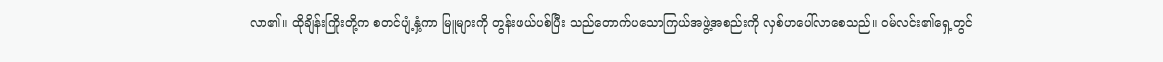လာ၏။ ထိုချိန်းကြိုးတို့က စတင်ပျံ့နှံ့ကာ မြူများကို တွန်းဖယ်ပစ်ပြီး သည်တောက်ပသောကြယ်အဖွဲ့အစည်းကို လှစ်ဟပေါ်လာစေသည်။ ဝမ်လင်း၏ရှေ့တွင်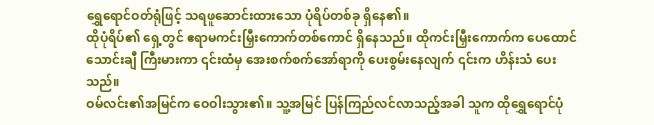ရွှေရောင်ဝတ်ရုံဖြင့် သရဖူဆောင်းထားသော ပုံရိပ်တစ်ခု ရှိနေ၏။
ထိုပုံရိပ်၏ ရှေ့တွင် ဧရာမကင်းမြှီးကောက်တစ်ကောင် ရှိနေသည်။ ထိုကင်းမြှီးကောက်က ပေထောင်သောင်းချီ ကြီးမားကာ ၎င်းထံမှ အေးစက်စက်အော်ရာကို ပေးစွမ်းနေလျက် ၎င်းက ဟိန်းသံ ပေးသည်။
ဝမ်လင်း၏အမြင်က ဝေဝါးသွား၏။ သူ့အမြင် ပြန်ကြည်လင်လာသည့်အခါ သူက ထိုရွှေရောင်ပုံ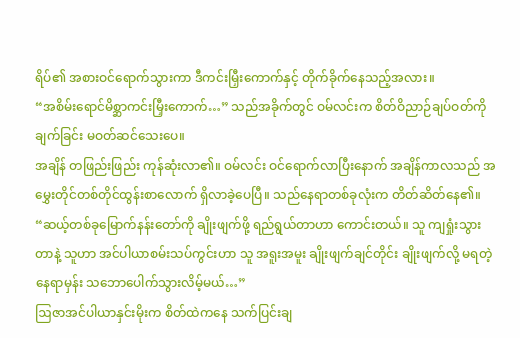ရိပ်၏ အစားဝင်ရောက်သွားကာ ဒီကင်းမြှီးကောက်နှင့် တိုက်ခိုက်နေသည့်အလား။
“အစိမ်းရောင်မိစ္ဆာကင်းမြှီးကောက်…” သည်အခိုက်တွင် ဝမ်လင်းက စိတ်ဝိညာဉ်ချပ်ဝတ်ကို ချက်ခြင်း မဝတ်ဆင်သေးပေ။
အချိန် တဖြည်းဖြည်း ကုန်ဆုံးလာ၏။ ဝမ်လင်း ဝင်ရောက်လာပြီးနောက် အချိန်ကာလသည် အမွှေးတိုင်တစ်တိုင်ထွန်းစာလောက် ရှိလာခဲ့ပေပြီ။ သည်နေရာတစ်ခုလုံးက တိတ်ဆိတ်နေ၏။
“ဆယ့်တစ်ခုမြောက်နန်းတော်ကို ချိုးဖျက်ဖို့ ရည်ရွယ်တာဟာ ကောင်းတယ်။ သူ ကျရှုံးသွားတာနဲ့ သူဟာ အင်ပါယာစမ်းသပ်ကွင်းဟာ သူ အရူးအမူး ချိုးဖျက်ချင်တိုင်း ချိုးဖျက်လို့ မရတဲ့နေရာမှန်း သဘောပေါက်သွားလိမ့်မယ်…”
ဩဇာအင်ပါယာနှင်းမိုးက စိတ်ထဲကနေ သက်ပြင်းချ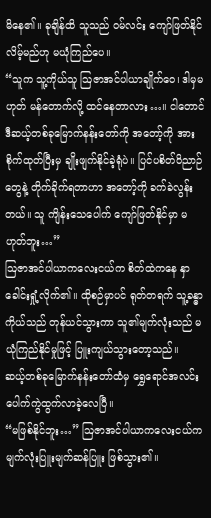မိနေ၏။ ခုချိန်ထိ သူသည် ဝမ်လင်း ကျော်ဖြတ်နိုင်လိမ့်မည်ဟု မယုံကြည်ပေ။
“သူက သူ့ကိုယ်သူ ဩဇာအင်ပါယာချိုက်ဝေ၊ ဒါမှမဟုတ် မန်တောက်လို့ ထင်နေတာလား…။ ငါတောင် ဒီဆယ့်တစ်ခုမြောက်နန်းတော်ကို အတော့်ကို အားစိုက်ထုတ်ပြီးမှ ချိုးဖျက်နိုင်ခဲ့ရုံပဲ။ ပြင်ပစိတ်ဝိညာဉ်တွေနဲ့ တိုက်ခိုက်ရတာဟာ အတော့်ကို ခက်ခဲလွန်းတယ်။ သူ ကျိန်းသေပေါက် ကျော်ဖြတ်နိုင်မှာ မဟုတ်ဘူး…”
ဩဇာအင်ပါယာကလေးငယ်က စိတ်ထဲကနေ နှာခေါင်းရှုံ့လိုက်၏။ ထိုစဉ်မှာပင် ရုတ်တရက် သူ့ခန္ဓာကိုယ်သည် တုန်ယင်သွားကာ သူ၏မျက်လုံးသည် မယုံကြည်နိုင်မှုဖြင့် ပြူးကျယ်သွားတော့သည်။
ဆယ့်တစ်ခုမြောက်နန်းတော်ထံမှ ရွှေရောင်အလင်း ပေါက်ကွဲထွက်လာခဲ့လေပြီ။
“မဖြစ်နိုင်ဘူး…” ဩဇာအင်ပါယာကလေးငယ်က မျက်လုံးပြူးမျက်ဆန်ပြူး ဖြစ်သွား၏။